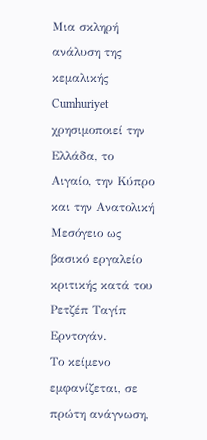Μια σκληρή ανάλυση της κεμαλικής Cumhuriyet χρησιμοποιεί την Ελλάδα, το Αιγαίο, την Κύπρο και την Ανατολική Μεσόγειο ως βασικό εργαλείο κριτικής κατά του Ρετζέπ Ταγίπ Ερντογάν.
Το κείμενο εμφανίζεται, σε πρώτη ανάγνωση,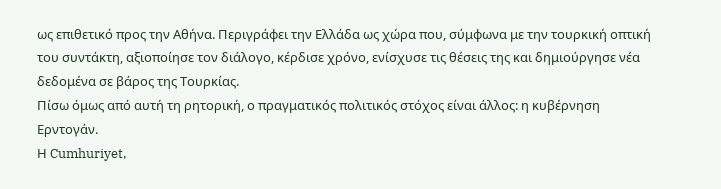ως επιθετικό προς την Αθήνα. Περιγράφει την Ελλάδα ως χώρα που, σύμφωνα με την τουρκική οπτική του συντάκτη, αξιοποίησε τον διάλογο, κέρδισε χρόνο, ενίσχυσε τις θέσεις της και δημιούργησε νέα δεδομένα σε βάρος της Τουρκίας.
Πίσω όμως από αυτή τη ρητορική, ο πραγματικός πολιτικός στόχος είναι άλλος: η κυβέρνηση Ερντογάν.
Η Cumhuriyet,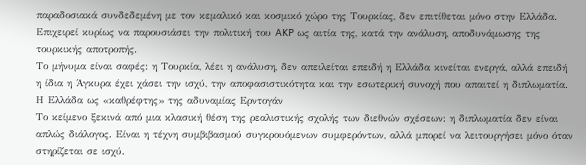παραδοσιακά συνδεδεμένη με τον κεμαλικό και κοσμικό χώρο της Τουρκίας, δεν επιτίθεται μόνο στην Ελλάδα. Επιχειρεί κυρίως να παρουσιάσει την πολιτική του AKP ως αιτία της, κατά την ανάλυση, αποδυνάμωσης της τουρκικής αποτροπής.
Το μήνυμα είναι σαφές: η Τουρκία, λέει η ανάλυση, δεν απειλείται επειδή η Ελλάδα κινείται ενεργά, αλλά επειδή η ίδια η Άγκυρα έχει χάσει την ισχύ, την αποφασιστικότητα και την εσωτερική συνοχή που απαιτεί η διπλωματία.
Η Ελλάδα ως «καθρέφτης» της αδυναμίας Ερντογάν
Το κείμενο ξεκινά από μια κλασική θέση της ρεαλιστικής σχολής των διεθνών σχέσεων: η διπλωματία δεν είναι απλώς διάλογος. Είναι η τέχνη συμβιβασμού συγκρουόμενων συμφερόντων, αλλά μπορεί να λειτουργήσει μόνο όταν στηρίζεται σε ισχύ.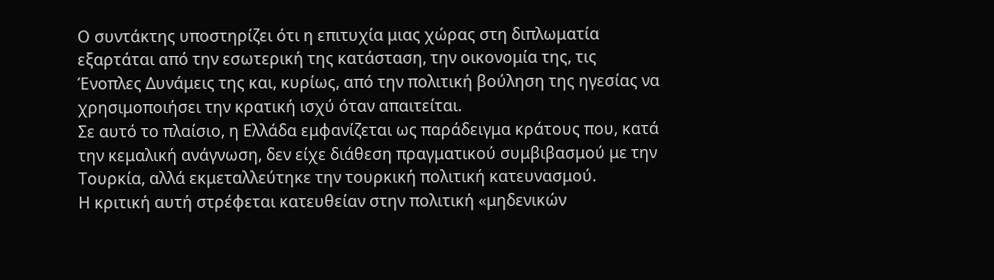Ο συντάκτης υποστηρίζει ότι η επιτυχία μιας χώρας στη διπλωματία εξαρτάται από την εσωτερική της κατάσταση, την οικονομία της, τις Ένοπλες Δυνάμεις της και, κυρίως, από την πολιτική βούληση της ηγεσίας να χρησιμοποιήσει την κρατική ισχύ όταν απαιτείται.
Σε αυτό το πλαίσιο, η Ελλάδα εμφανίζεται ως παράδειγμα κράτους που, κατά την κεμαλική ανάγνωση, δεν είχε διάθεση πραγματικού συμβιβασμού με την Τουρκία, αλλά εκμεταλλεύτηκε την τουρκική πολιτική κατευνασμού.
Η κριτική αυτή στρέφεται κατευθείαν στην πολιτική «μηδενικών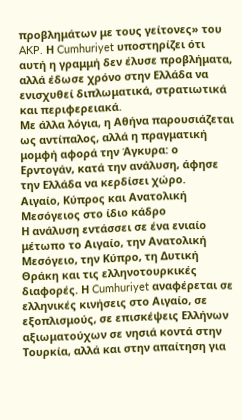προβλημάτων με τους γείτονες» του AKP. Η Cumhuriyet υποστηρίζει ότι αυτή η γραμμή δεν έλυσε προβλήματα, αλλά έδωσε χρόνο στην Ελλάδα να ενισχυθεί διπλωματικά, στρατιωτικά και περιφερειακά.
Με άλλα λόγια, η Αθήνα παρουσιάζεται ως αντίπαλος, αλλά η πραγματική μομφή αφορά την Άγκυρα: ο Ερντογάν, κατά την ανάλυση, άφησε την Ελλάδα να κερδίσει χώρο.
Αιγαίο, Κύπρος και Ανατολική Μεσόγειος στο ίδιο κάδρο
Η ανάλυση εντάσσει σε ένα ενιαίο μέτωπο το Αιγαίο, την Ανατολική Μεσόγειο, την Κύπρο, τη Δυτική Θράκη και τις ελληνοτουρκικές διαφορές. Η Cumhuriyet αναφέρεται σε ελληνικές κινήσεις στο Αιγαίο, σε εξοπλισμούς, σε επισκέψεις Ελλήνων αξιωματούχων σε νησιά κοντά στην Τουρκία, αλλά και στην απαίτηση για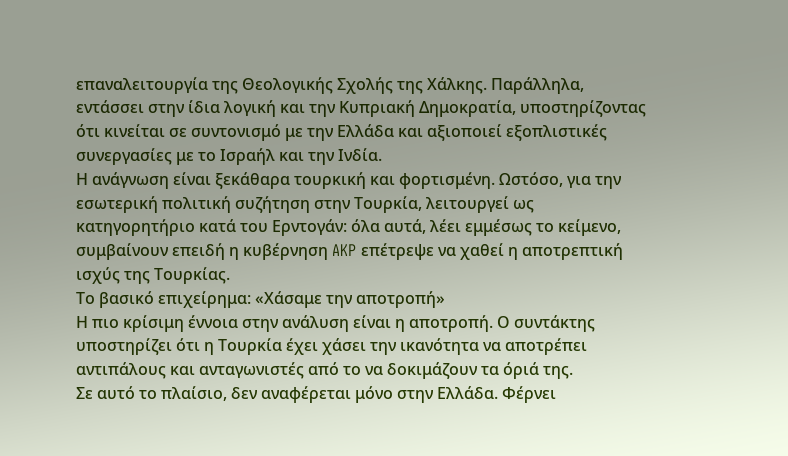επαναλειτουργία της Θεολογικής Σχολής της Χάλκης. Παράλληλα, εντάσσει στην ίδια λογική και την Κυπριακή Δημοκρατία, υποστηρίζοντας ότι κινείται σε συντονισμό με την Ελλάδα και αξιοποιεί εξοπλιστικές συνεργασίες με το Ισραήλ και την Ινδία.
Η ανάγνωση είναι ξεκάθαρα τουρκική και φορτισμένη. Ωστόσο, για την εσωτερική πολιτική συζήτηση στην Τουρκία, λειτουργεί ως κατηγορητήριο κατά του Ερντογάν: όλα αυτά, λέει εμμέσως το κείμενο, συμβαίνουν επειδή η κυβέρνηση AKP επέτρεψε να χαθεί η αποτρεπτική ισχύς της Τουρκίας.
Το βασικό επιχείρημα: «Χάσαμε την αποτροπή»
Η πιο κρίσιμη έννοια στην ανάλυση είναι η αποτροπή. Ο συντάκτης υποστηρίζει ότι η Τουρκία έχει χάσει την ικανότητα να αποτρέπει αντιπάλους και ανταγωνιστές από το να δοκιμάζουν τα όριά της.
Σε αυτό το πλαίσιο, δεν αναφέρεται μόνο στην Ελλάδα. Φέρνει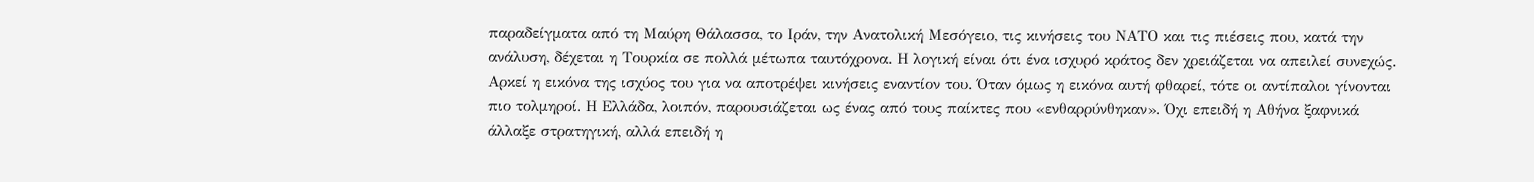παραδείγματα από τη Μαύρη Θάλασσα, το Ιράν, την Ανατολική Μεσόγειο, τις κινήσεις του ΝΑΤΟ και τις πιέσεις που, κατά την ανάλυση, δέχεται η Τουρκία σε πολλά μέτωπα ταυτόχρονα. Η λογική είναι ότι ένα ισχυρό κράτος δεν χρειάζεται να απειλεί συνεχώς. Αρκεί η εικόνα της ισχύος του για να αποτρέψει κινήσεις εναντίον του. Όταν όμως η εικόνα αυτή φθαρεί, τότε οι αντίπαλοι γίνονται πιο τολμηροί. Η Ελλάδα, λοιπόν, παρουσιάζεται ως ένας από τους παίκτες που «ενθαρρύνθηκαν». Όχι επειδή η Αθήνα ξαφνικά άλλαξε στρατηγική, αλλά επειδή η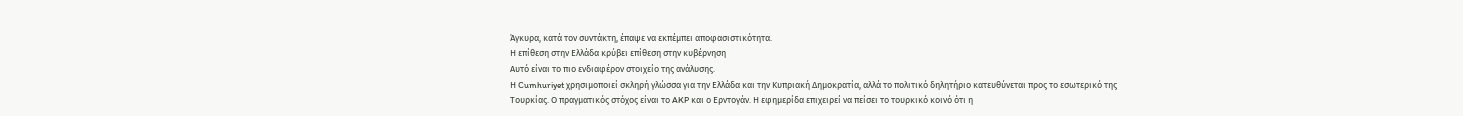Άγκυρα, κατά τον συντάκτη, έπαψε να εκπέμπει αποφασιστικότητα.
Η επίθεση στην Ελλάδα κρύβει επίθεση στην κυβέρνηση
Αυτό είναι το πιο ενδιαφέρον στοιχείο της ανάλυσης.
Η Cumhuriyet χρησιμοποιεί σκληρή γλώσσα για την Ελλάδα και την Κυπριακή Δημοκρατία, αλλά το πολιτικό δηλητήριο κατευθύνεται προς το εσωτερικό της Τουρκίας. Ο πραγματικός στόχος είναι το AKP και ο Ερντογάν. Η εφημερίδα επιχειρεί να πείσει το τουρκικό κοινό ότι η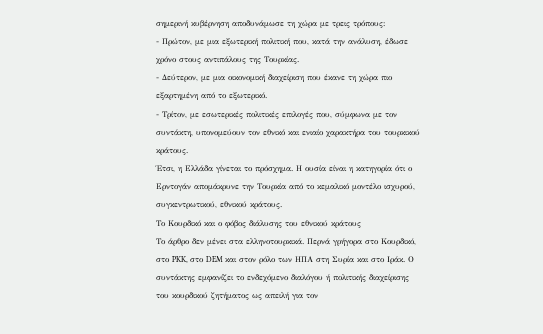σημερινή κυβέρνηση αποδυνάμωσε τη χώρα με τρεις τρόπους:
- Πρώτον, με μια εξωτερική πολιτική που, κατά την ανάλυση, έδωσε χρόνο στους αντιπάλους της Τουρκίας.
- Δεύτερον, με μια οικονομική διαχείριση που έκανε τη χώρα πιο εξαρτημένη από το εξωτερικό.
- Τρίτον, με εσωτερικές πολιτικές επιλογές που, σύμφωνα με τον συντάκτη, υπονομεύουν τον εθνικό και ενιαίο χαρακτήρα του τουρκικού κράτους.
Έτσι, η Ελλάδα γίνεται το πρόσχημα. Η ουσία είναι η κατηγορία ότι ο Ερντογάν απομάκρυνε την Τουρκία από το κεμαλικό μοντέλο ισχυρού, συγκεντρωτικού, εθνικού κράτους.
Το Κουρδικό και ο φόβος διάλυσης του εθνικού κράτους
Το άρθρο δεν μένει στα ελληνοτουρκικά. Περνά γρήγορα στο Κουρδικό, στο PKK, στο DEM και στον ρόλο των ΗΠΑ στη Συρία και στο Ιράκ. Ο συντάκτης εμφανίζει το ενδεχόμενο διαλόγου ή πολιτικής διαχείρισης του κουρδικού ζητήματος ως απειλή για τον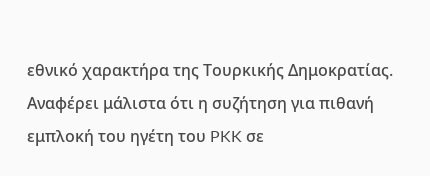εθνικό χαρακτήρα της Τουρκικής Δημοκρατίας.
Αναφέρει μάλιστα ότι η συζήτηση για πιθανή εμπλοκή του ηγέτη του PKK σε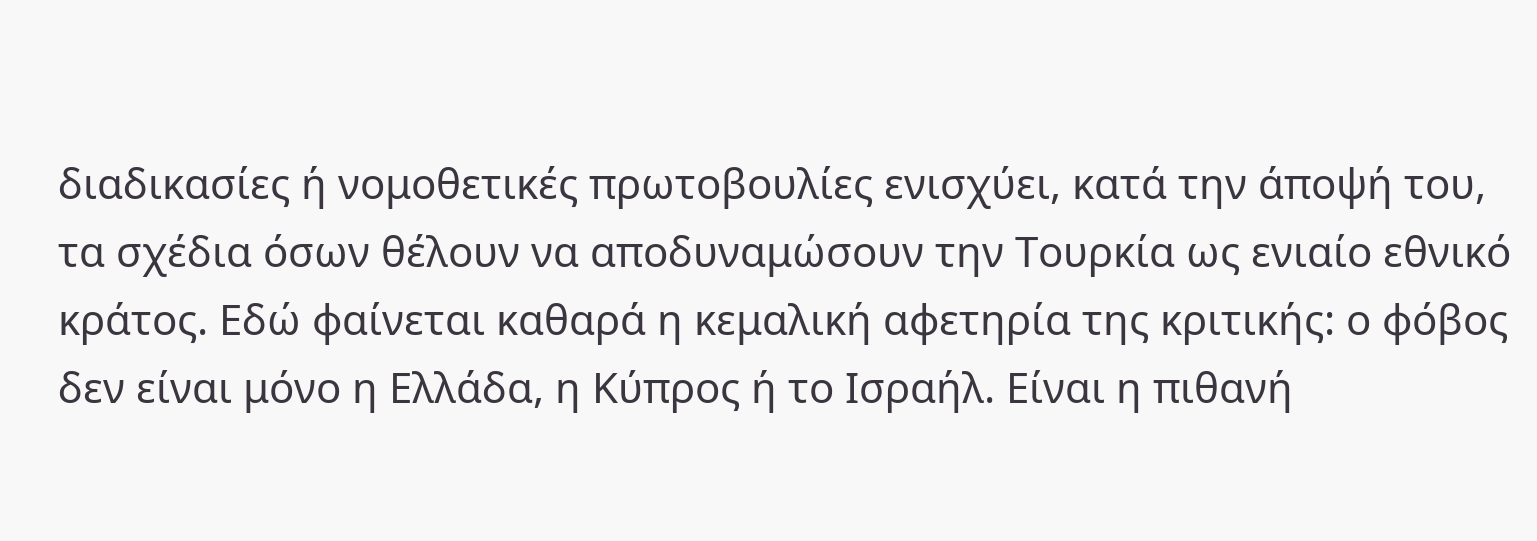διαδικασίες ή νομοθετικές πρωτοβουλίες ενισχύει, κατά την άποψή του, τα σχέδια όσων θέλουν να αποδυναμώσουν την Τουρκία ως ενιαίο εθνικό κράτος. Εδώ φαίνεται καθαρά η κεμαλική αφετηρία της κριτικής: ο φόβος δεν είναι μόνο η Ελλάδα, η Κύπρος ή το Ισραήλ. Είναι η πιθανή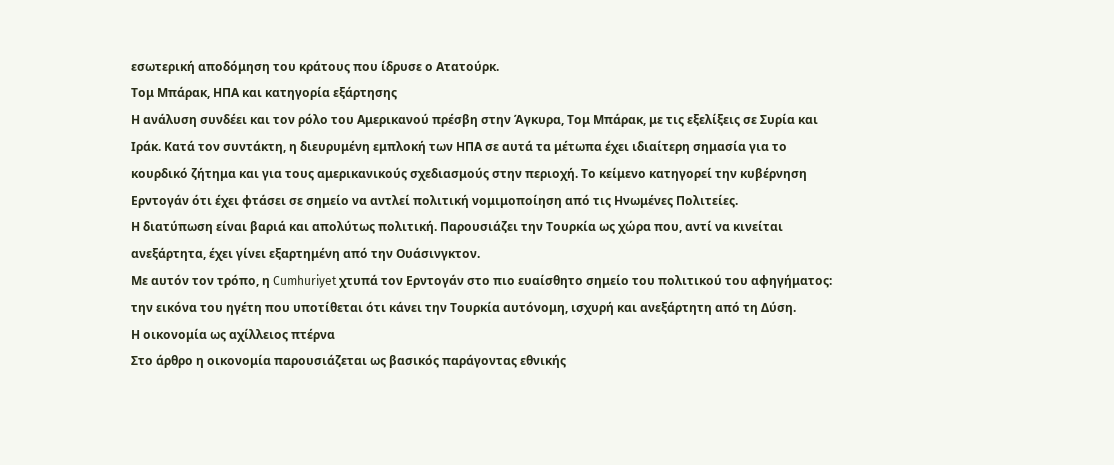εσωτερική αποδόμηση του κράτους που ίδρυσε ο Ατατούρκ.
Τομ Μπάρακ, ΗΠΑ και κατηγορία εξάρτησης
Η ανάλυση συνδέει και τον ρόλο του Αμερικανού πρέσβη στην Άγκυρα, Τομ Μπάρακ, με τις εξελίξεις σε Συρία και Ιράκ. Κατά τον συντάκτη, η διευρυμένη εμπλοκή των ΗΠΑ σε αυτά τα μέτωπα έχει ιδιαίτερη σημασία για το κουρδικό ζήτημα και για τους αμερικανικούς σχεδιασμούς στην περιοχή. Το κείμενο κατηγορεί την κυβέρνηση Ερντογάν ότι έχει φτάσει σε σημείο να αντλεί πολιτική νομιμοποίηση από τις Ηνωμένες Πολιτείες.
Η διατύπωση είναι βαριά και απολύτως πολιτική. Παρουσιάζει την Τουρκία ως χώρα που, αντί να κινείται ανεξάρτητα, έχει γίνει εξαρτημένη από την Ουάσινγκτον.
Με αυτόν τον τρόπο, η Cumhuriyet χτυπά τον Ερντογάν στο πιο ευαίσθητο σημείο του πολιτικού του αφηγήματος: την εικόνα του ηγέτη που υποτίθεται ότι κάνει την Τουρκία αυτόνομη, ισχυρή και ανεξάρτητη από τη Δύση.
Η οικονομία ως αχίλλειος πτέρνα
Στο άρθρο η οικονομία παρουσιάζεται ως βασικός παράγοντας εθνικής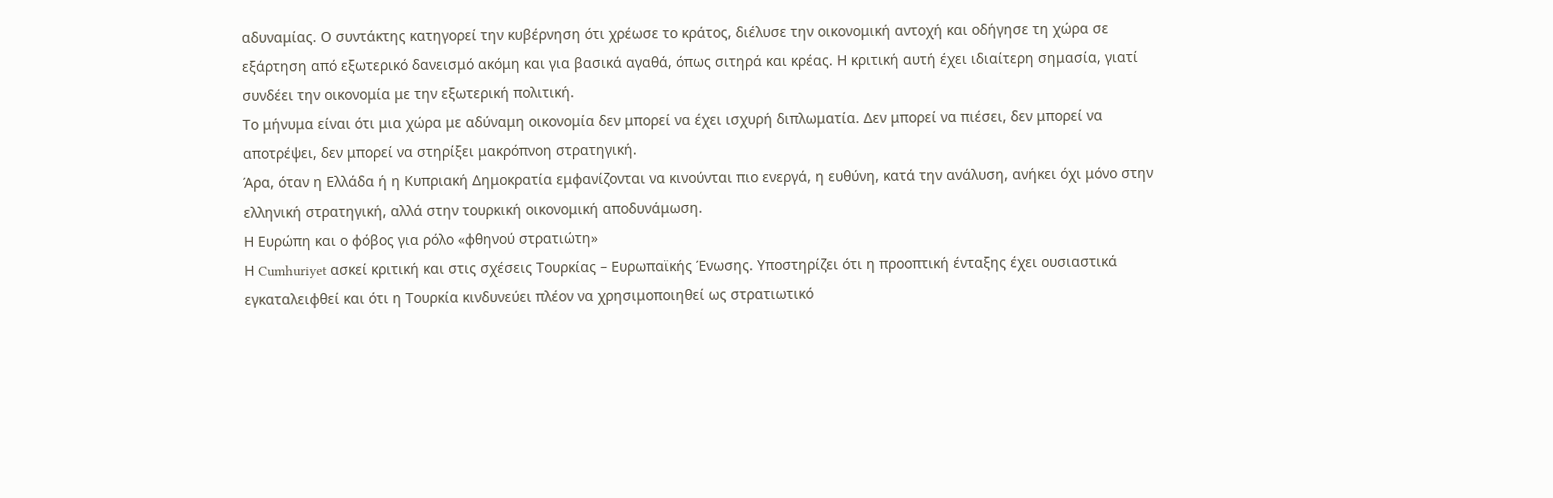αδυναμίας. Ο συντάκτης κατηγορεί την κυβέρνηση ότι χρέωσε το κράτος, διέλυσε την οικονομική αντοχή και οδήγησε τη χώρα σε εξάρτηση από εξωτερικό δανεισμό ακόμη και για βασικά αγαθά, όπως σιτηρά και κρέας. Η κριτική αυτή έχει ιδιαίτερη σημασία, γιατί συνδέει την οικονομία με την εξωτερική πολιτική.
Το μήνυμα είναι ότι μια χώρα με αδύναμη οικονομία δεν μπορεί να έχει ισχυρή διπλωματία. Δεν μπορεί να πιέσει, δεν μπορεί να αποτρέψει, δεν μπορεί να στηρίξει μακρόπνοη στρατηγική.
Άρα, όταν η Ελλάδα ή η Κυπριακή Δημοκρατία εμφανίζονται να κινούνται πιο ενεργά, η ευθύνη, κατά την ανάλυση, ανήκει όχι μόνο στην ελληνική στρατηγική, αλλά στην τουρκική οικονομική αποδυνάμωση.
Η Ευρώπη και ο φόβος για ρόλο «φθηνού στρατιώτη»
Η Cumhuriyet ασκεί κριτική και στις σχέσεις Τουρκίας – Ευρωπαϊκής Ένωσης. Υποστηρίζει ότι η προοπτική ένταξης έχει ουσιαστικά εγκαταλειφθεί και ότι η Τουρκία κινδυνεύει πλέον να χρησιμοποιηθεί ως στρατιωτικό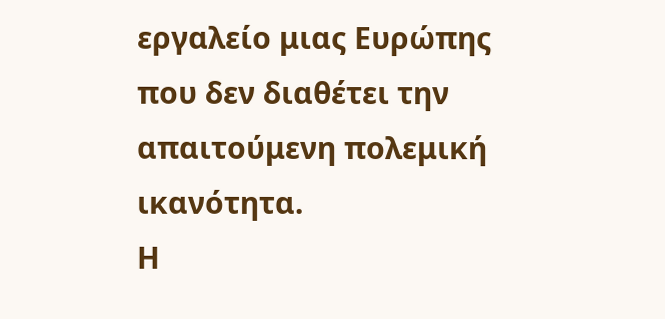εργαλείο μιας Ευρώπης που δεν διαθέτει την απαιτούμενη πολεμική ικανότητα.
Η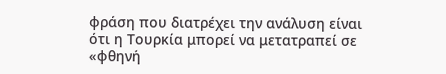φράση που διατρέχει την ανάλυση είναι ότι η Τουρκία μπορεί να μετατραπεί σε «φθηνή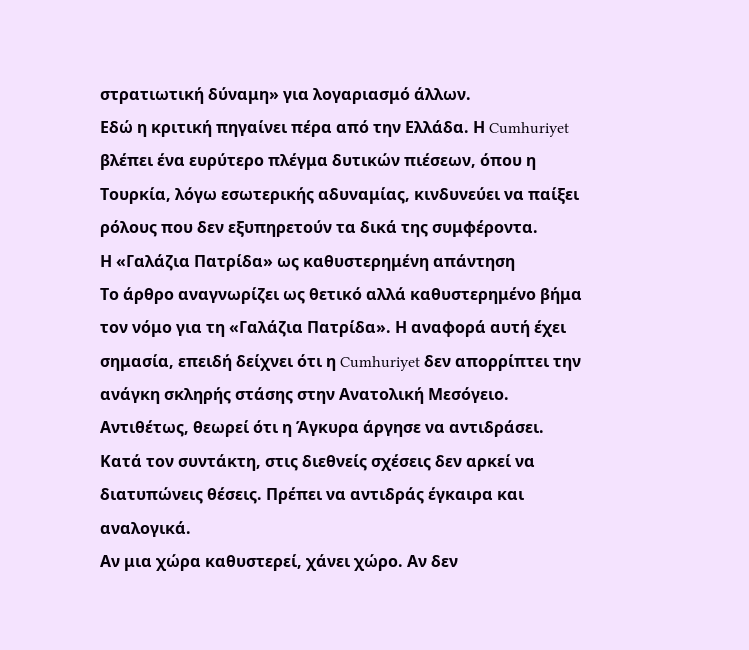στρατιωτική δύναμη» για λογαριασμό άλλων.
Εδώ η κριτική πηγαίνει πέρα από την Ελλάδα. Η Cumhuriyet βλέπει ένα ευρύτερο πλέγμα δυτικών πιέσεων, όπου η Τουρκία, λόγω εσωτερικής αδυναμίας, κινδυνεύει να παίξει ρόλους που δεν εξυπηρετούν τα δικά της συμφέροντα.
Η «Γαλάζια Πατρίδα» ως καθυστερημένη απάντηση
Το άρθρο αναγνωρίζει ως θετικό αλλά καθυστερημένο βήμα τον νόμο για τη «Γαλάζια Πατρίδα». Η αναφορά αυτή έχει σημασία, επειδή δείχνει ότι η Cumhuriyet δεν απορρίπτει την ανάγκη σκληρής στάσης στην Ανατολική Μεσόγειο. Αντιθέτως, θεωρεί ότι η Άγκυρα άργησε να αντιδράσει.
Κατά τον συντάκτη, στις διεθνείς σχέσεις δεν αρκεί να διατυπώνεις θέσεις. Πρέπει να αντιδράς έγκαιρα και αναλογικά.
Αν μια χώρα καθυστερεί, χάνει χώρο. Αν δεν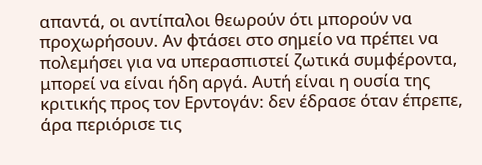απαντά, οι αντίπαλοι θεωρούν ότι μπορούν να προχωρήσουν. Αν φτάσει στο σημείο να πρέπει να πολεμήσει για να υπερασπιστεί ζωτικά συμφέροντα, μπορεί να είναι ήδη αργά. Αυτή είναι η ουσία της κριτικής προς τον Ερντογάν: δεν έδρασε όταν έπρεπε, άρα περιόρισε τις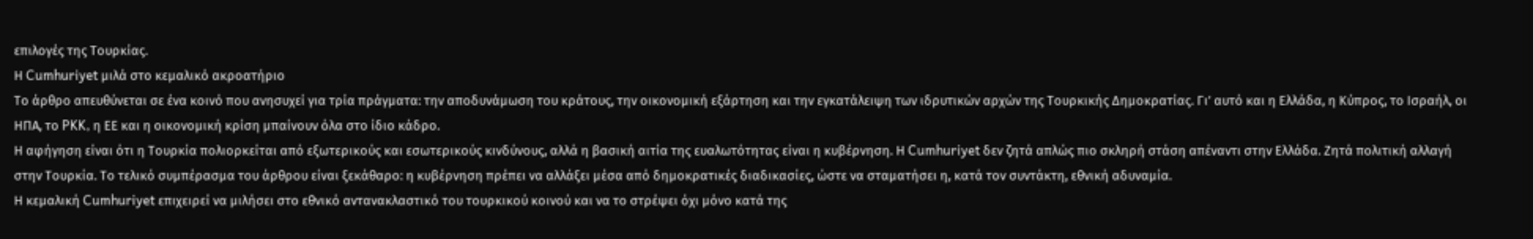επιλογές της Τουρκίας.
Η Cumhuriyet μιλά στο κεμαλικό ακροατήριο
Το άρθρο απευθύνεται σε ένα κοινό που ανησυχεί για τρία πράγματα: την αποδυνάμωση του κράτους, την οικονομική εξάρτηση και την εγκατάλειψη των ιδρυτικών αρχών της Τουρκικής Δημοκρατίας. Γι’ αυτό και η Ελλάδα, η Κύπρος, το Ισραήλ, οι ΗΠΑ, το PKK, η ΕΕ και η οικονομική κρίση μπαίνουν όλα στο ίδιο κάδρο.
Η αφήγηση είναι ότι η Τουρκία πολιορκείται από εξωτερικούς και εσωτερικούς κινδύνους, αλλά η βασική αιτία της ευαλωτότητας είναι η κυβέρνηση. Η Cumhuriyet δεν ζητά απλώς πιο σκληρή στάση απέναντι στην Ελλάδα. Ζητά πολιτική αλλαγή στην Τουρκία. Το τελικό συμπέρασμα του άρθρου είναι ξεκάθαρο: η κυβέρνηση πρέπει να αλλάξει μέσα από δημοκρατικές διαδικασίες, ώστε να σταματήσει η, κατά τον συντάκτη, εθνική αδυναμία.
Η κεμαλική Cumhuriyet επιχειρεί να μιλήσει στο εθνικό αντανακλαστικό του τουρκικού κοινού και να το στρέψει όχι μόνο κατά της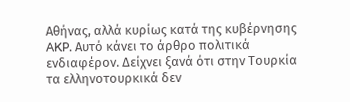Αθήνας, αλλά κυρίως κατά της κυβέρνησης AKP. Αυτό κάνει το άρθρο πολιτικά ενδιαφέρον. Δείχνει ξανά ότι στην Τουρκία τα ελληνοτουρκικά δεν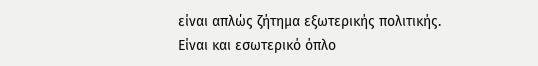είναι απλώς ζήτημα εξωτερικής πολιτικής. Είναι και εσωτερικό όπλο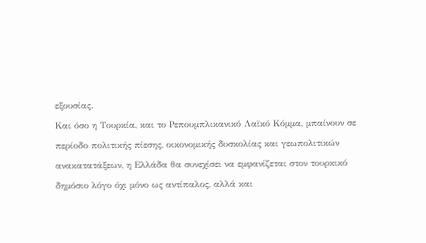εξουσίας.
Και όσο η Τουρκία, και το Ρεπουμπλικανικό Λαϊκό Κόμμα, μπαίνουν σε περίοδο πολιτικής πίεσης, οικονομικής δυσκολίας και γεωπολιτικών ανακατατάξεων, η Ελλάδα θα συνεχίσει να εμφανίζεται στον τουρκικό δημόσιο λόγο όχι μόνο ως αντίπαλος, αλλά και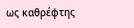ως καθρέφτης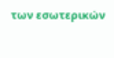των εσωτερικών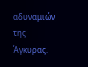αδυναμιών της Άγκυρας.